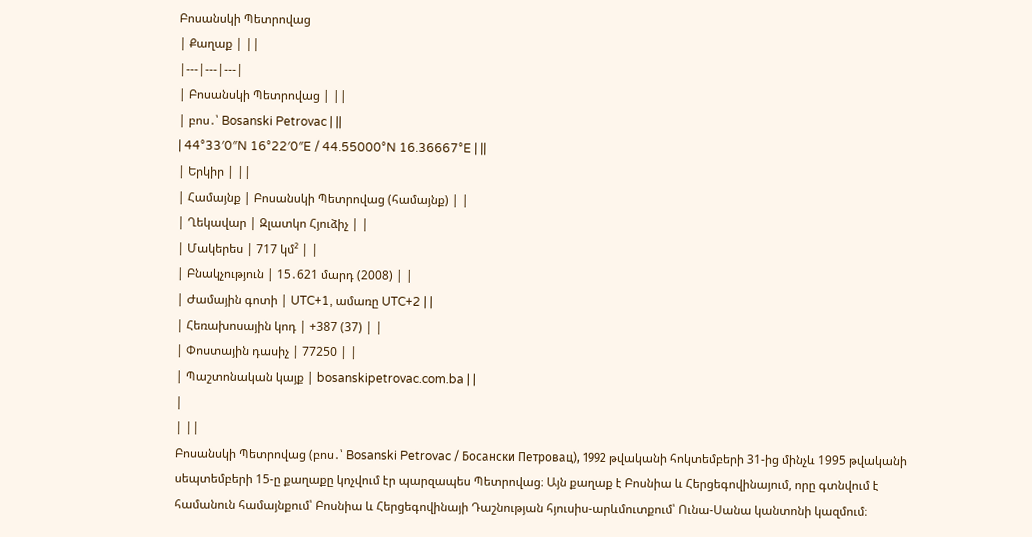Բոսանսկի Պետրովաց
| Քաղաք | ||
|---|---|---|
| Բոսանսկի Պետրովաց | ||
| բոս․՝ Bosanski Petrovac | ||
| 44°33′0″N 16°22′0″E / 44.55000°N 16.36667°E | ||
| Երկիր | ||
| Համայնք | Բոսանսկի Պետրովաց (համայնք) | |
| Ղեկավար | Զլատկո Հյուձիչ | |
| Մակերես | 717 կմ² | |
| Բնակչություն | 15․621 մարդ (2008) | |
| Ժամային գոտի | UTC+1, ամառը UTC+2 | |
| Հեռախոսային կոդ | +387 (37) | |
| Փոստային դասիչ | 77250 | |
| Պաշտոնական կայք | bosanskipetrovac.com.ba | |
|
| ||
Բոսանսկի Պետրովաց (բոս․՝ Bosanski Petrovac / Босански Петровац), 1992 թվականի հոկտեմբերի 31-ից մինչև 1995 թվականի սեպտեմբերի 15-ը քաղաքը կոչվում էր պարզապես Պետրովաց։ Այն քաղաք է Բոսնիա և Հերցեգովինայում, որը գտնվում է համանուն համայնքում՝ Բոսնիա և Հերցեգովինայի Դաշնության հյուսիս-արևմուտքում՝ Ունա-Սանա կանտոնի կազմում։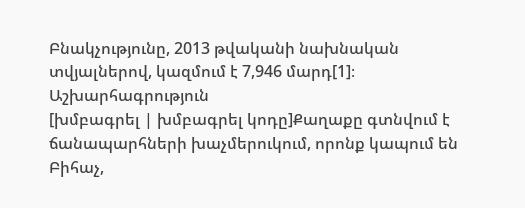Բնակչությունը, 2013 թվականի նախնական տվյալներով, կազմում է 7,946 մարդ[1]։
Աշխարհագրություն
[խմբագրել | խմբագրել կոդը]Քաղաքը գտնվում է ճանապարհների խաչմերուկում, որոնք կապում են Բիհաչ,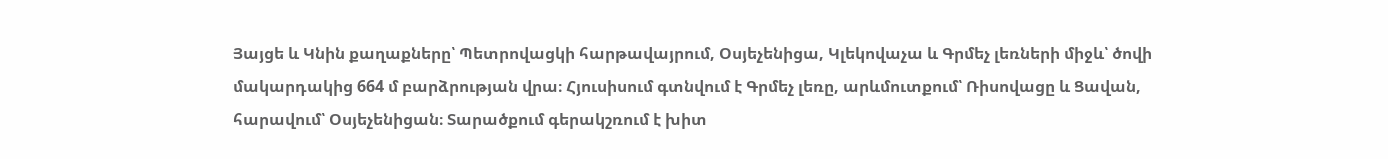Յայցե և Կնին քաղաքները՝ Պետրովացկի հարթավայրում, Օսյեչենիցա, Կլեկովաչա և Գրմեչ լեռների միջև՝ ծովի մակարդակից 664 մ բարձրության վրա։ Հյուսիսում գտնվում է Գրմեչ լեռը, արևմուտքում՝ Ռիսովացը և Ցավան, հարավում՝ Օսյեչենիցան։ Տարածքում գերակշռում է խիտ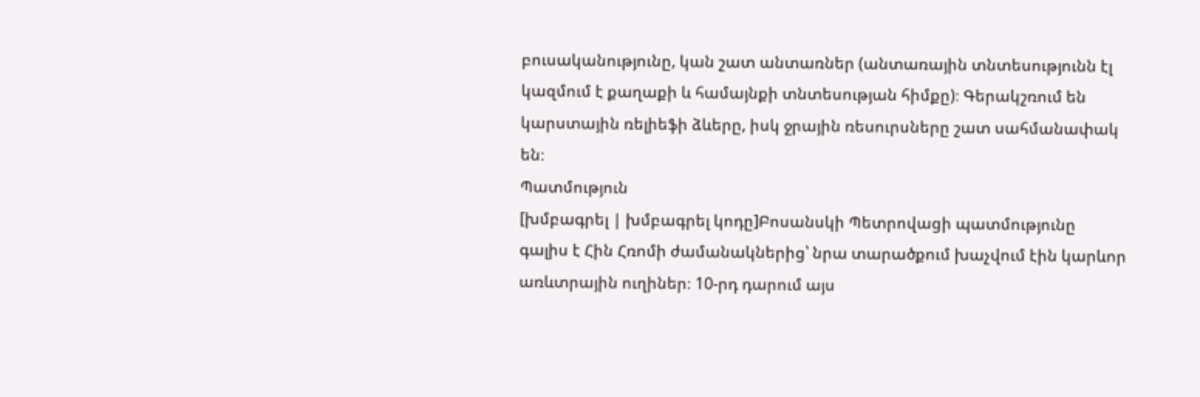բուսականությունը, կան շատ անտառներ (անտառային տնտեսությունն էլ կազմում է քաղաքի և համայնքի տնտեսության հիմքը)։ Գերակշռում են կարստային ռելիեֆի ձևերը, իսկ ջրային ռեսուրսները շատ սահմանափակ են։
Պատմություն
[խմբագրել | խմբագրել կոդը]Բոսանսկի Պետրովացի պատմությունը գալիս է Հին Հռոմի ժամանակներից՝ նրա տարածքում խաչվում էին կարևոր առևտրային ուղիներ։ 10-րդ դարում այս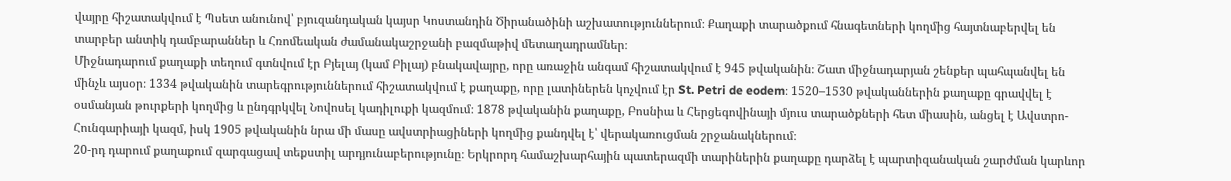վայրը հիշատակվում է Պսետ անունով՝ բյուզանդական կայսր Կոստանդին Ծիրանածինի աշխատություններում։ Քաղաքի տարածքում հնագետների կողմից հայտնաբերվել են տարբեր անտիկ դամբարաններ և Հռոմեական ժամանակաշրջանի բազմաթիվ մետաղադրամներ։
Միջնադարում քաղաքի տեղում գտնվում էր Բյելայ (կամ Բիլայ) բնակավայրը, որը առաջին անգամ հիշատակվում է 945 թվականին։ Շատ միջնադարյան շենքեր պահպանվել են մինչև այսօր։ 1334 թվականին տարեգրություններում հիշատակվում է քաղաքը, որը լատիներեն կոչվում էր St. Petri de eodem։ 1520–1530 թվականներին քաղաքը գրավվել է օսմանյան թուրքերի կողմից և ընդգրկվել Նովոսել կադիլուքի կազմում։ 1878 թվականին քաղաքը, Բոսնիա և Հերցեգովինայի մյուս տարածքների հետ միասին, անցել է Ավստրո-Հունգարիայի կազմ, իսկ 1905 թվականին նրա մի մասը ավստրիացիների կողմից քանդվել է՝ վերակառուցման շրջանակներում։
20-րդ դարում քաղաքում զարգացավ տեքստիլ արդյունաբերությունը։ Երկրորդ համաշխարհային պատերազմի տարիներին քաղաքը դարձել է պարտիզանական շարժման կարևոր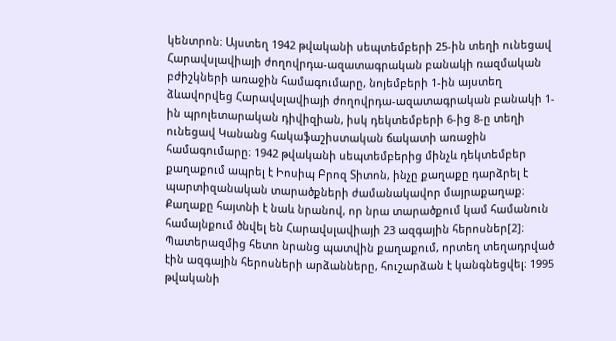կենտրոն։ Այստեղ 1942 թվականի սեպտեմբերի 25-ին տեղի ունեցավ Հարավսլավիայի ժողովրդա-ազատագրական բանակի ռազմական բժիշկների առաջին համագումարը, նոյեմբերի 1-ին այստեղ ձևավորվեց Հարավսլավիայի ժողովրդա-ազատագրական բանակի 1-ին պրոլետարական դիվիզիան, իսկ դեկտեմբերի 6-ից 8-ը տեղի ունեցավ Կանանց հակաֆաշիստական ճակատի առաջին համագումարը։ 1942 թվականի սեպտեմբերից մինչև դեկտեմբեր քաղաքում ապրել է Իոսիպ Բրոզ Տիտոն, ինչը քաղաքը դարձրել է պարտիզանական տարածքների ժամանակավոր մայրաքաղաք։
Քաղաքը հայտնի է նաև նրանով, որ նրա տարածքում կամ համանուն համայնքում ծնվել են Հարավսլավիայի 23 ազգային հերոսներ[2]։ Պատերազմից հետո նրանց պատվին քաղաքում, որտեղ տեղադրված էին ազգային հերոսների արձանները, հուշարձան է կանգնեցվել։ 1995 թվականի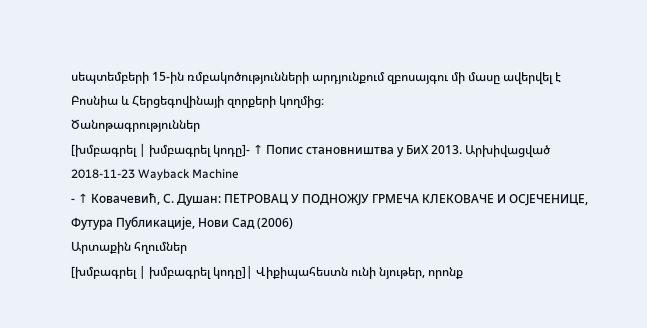սեպտեմբերի 15-ին ռմբակոծությունների արդյունքում զբոսայգու մի մասը ավերվել է Բոսնիա և Հերցեգովինայի զորքերի կողմից։
Ծանոթագրություններ
[խմբագրել | խմբագրել կոդը]- ↑ Попис становништва у БиХ 2013. Արխիվացված 2018-11-23 Wayback Machine
- ↑ Ковачевић, С. Душан: ПЕТРОВАЦ У ПОДНОЖЈУ ГРМЕЧА КЛЕКОВАЧЕ И ОСЈЕЧЕНИЦЕ, Футура Публикације, Нови Сад (2006)
Արտաքին հղումներ
[խմբագրել | խմբագրել կոդը]| Վիքիպահեստն ունի նյութեր, որոնք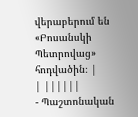վերաբերում են «Բոսանսկի Պետրովաց» հոդվածին։ |
| ||||||
- Պաշտոնական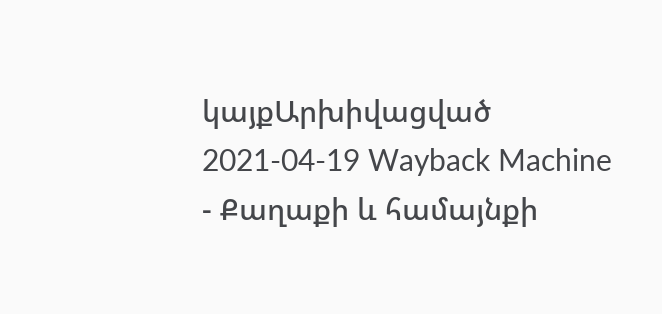կայքԱրխիվացված 2021-04-19 Wayback Machine
- Քաղաքի և համայնքի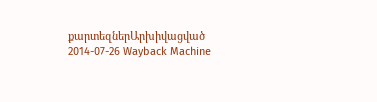քարտեզներԱրխիվացված 2014-07-26 Wayback Machine